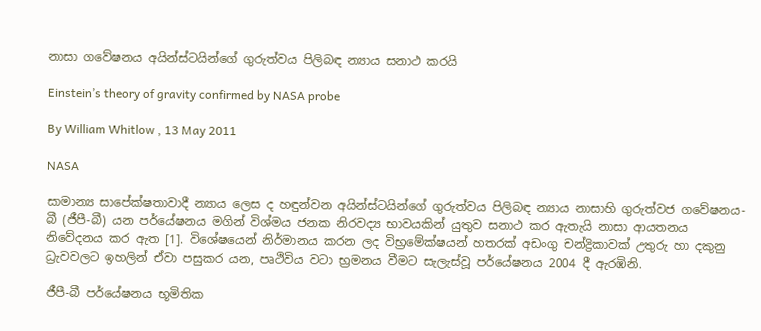නාසා ගවේෂනය අයින්ස්ටයින්ගේ ගුරුත්වය පිලිබඳ න්‍යාය සනාථ කරයි

Einstein’s theory of gravity confirmed by NASA probe

By William Whitlow , 13 May 2011

NASA

සාමාන්‍ය සාපේක්ෂතාවාදී න්‍යාය ලෙස ද හඳුන්වන අයින්ස්ටයින්ගේ ගුරුත්වය පිලිබඳ න්‍යාය නාසාහි ගුරුත්වජ ගවේෂනය- බී (ජීපී-බී) යන පර්යේෂනය මගින් විශ්මය ජනක නිරවද්‍ය භාවයකින් යුතුව සනාථ කර ඇතැයි නාසා ආයතනය නිවේදනය කර ඇත [1]. විශේෂයෙන් නිර්මානය කරන ලද විභ්‍රමේක්ෂයන් හතරක් අඩංගු චන්ද්‍රිකාවක් උතුරු හා දකුනු ධ්‍රැවවලට ඉහලින් ඒවා පසුකර යන, පෘථිවිය වටා භ්‍රමනය වීමට සැලැස්වූ පර්යේෂනය 2004 දී ඇරඹිනි.

ජීපී-බී පර්යේෂනය භූමිතික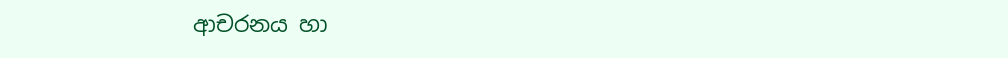ආචරනය හා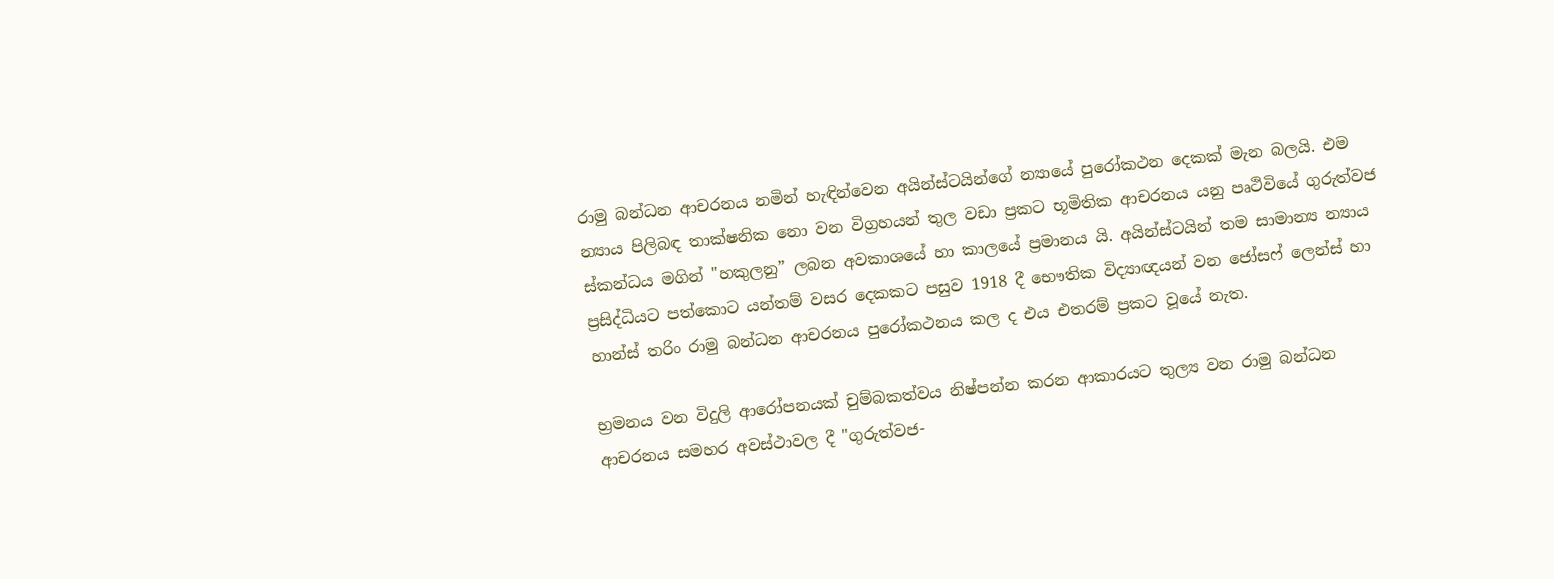රාමු බන්ධන ආචරනය නමින් හැඳින්වෙන අයින්ස්ටයින්ගේ න්‍යායේ පුරෝකථන දෙකක් මැන බලයි. එම න්‍යාය පිලිබඳ තාක්ෂනික නො වන විග්‍රහයන් තුල වඩා ප්‍රකට භූමිතික ආචරනය යනු පෘථිවියේ ගුරුත්වජ ස්කන්ධය මගින් "හකුලනු” ලබන අවකාශයේ හා කාලයේ ප්‍රමානය යි. අයින්ස්ටයින් තම සාමාන්‍ය න්‍යාය ප්‍රසිද්ධියට පත්කොට යන්තම් වසර දෙකකට පසුව 1918 දී භෞතික විද්‍යාඥයන් වන ජෝසෆ් ලෙන්ස් හා හාන්ස් තරිං රාමු බන්ධන ආචරනය පුරෝකථනය කල ද එය එතරම් ප්‍රකට වූයේ නැත.

භ්‍රමනය වන විදුලි ආරෝපනයක් චුම්බකත්වය නිෂ්පන්න කරන ආකාරයට තුල්‍ය වන රාමු බන්ධන ආචරනය සමහර අවස්ථාවල දී "ගුරුත්වජ-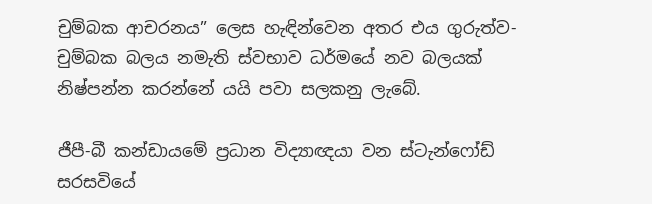චුම්බක ආචරනය” ලෙස හැඳින්වෙන අතර එය ගුරුත්ව-චුම්බක බලය නමැති ස්වභාව ධර්මයේ නව බලයක් නිෂ්පන්න කරන්නේ යයි පවා සලකනු ලැබේ.

ජීපී-බී කන්ඩායමේ ප්‍රධාන විද්‍යාඥයා වන ස්ටැන්ෆෝඩ් සරසවියේ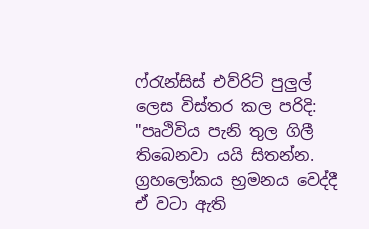ෆ්රැන්සිස් එව්රිට් පුලුල් ලෙස විස්තර කල පරිදි: "පෘථිවිය පැනි තුල ගිලී තිබෙනවා යයි සිතන්න. ග්‍රහලෝකය භ්‍රමනය වෙද්දී ඒ වටා ඇති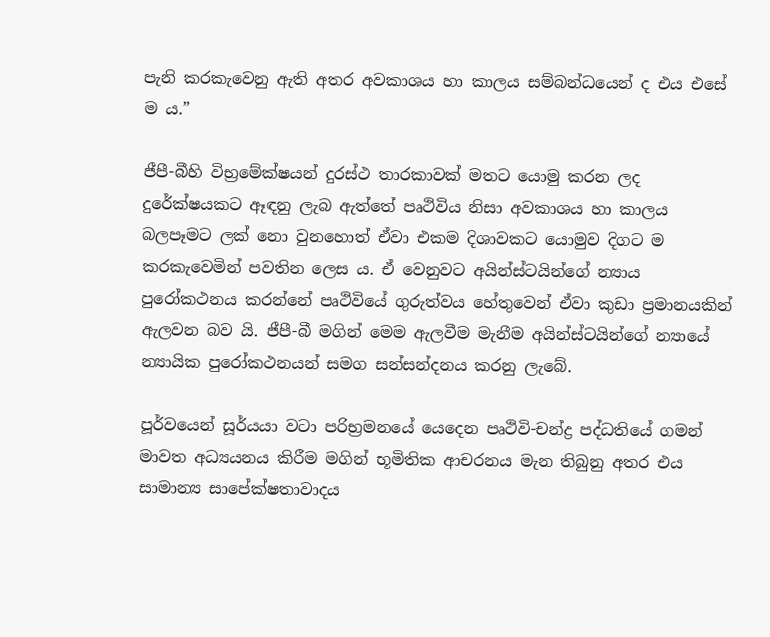පැනි කරකැවෙනු ඇති අතර අවකාශය හා කාලය සම්බන්ධයෙන් ද එය එසේ ම ය.”

ජීපී-බීහි විභ්‍රමේක්ෂයන් දුරස්ථ තාරකාවක් මතට යොමු කරන ලද දුරේක්ෂයකට ඈඳනු ලැබ ඇත්තේ පෘථිවිය නිසා අවකාශය හා කාලය බලපෑමට ලක් නො වුනහොත් ඒවා එකම දිශාවකට යොමුව දිගට ම කරකැවෙමින් පවතින ලෙස ය. ඒ වෙනුවට අයින්ස්ටයින්ගේ න්‍යාය පුරෝකථනය කරන්නේ පෘථිවියේ ගුරුත්වය හේතුවෙන් ඒවා කුඩා ප්‍රමානයකින් ඇලවන බව යි. ජීපී-බී මගින් මෙම ඇලවීම මැනීම අයින්ස්ටයින්ගේ න්‍යායේ න්‍යායික පුරෝකථනයන් සමග සන්සන්දනය කරනු ලැබේ.

පූර්වයෙන් සූර්යයා වටා පරිභ්‍රමනයේ යෙදෙන පෘථිවි-චන්ද්‍ර පද්ධතියේ ගමන් මාවත අධ්‍යයනය කිරීම මගින් භූමිතික ආචරනය මැන තිබුනු අතර එය සාමාන්‍ය සාපේක්ෂතාවාදය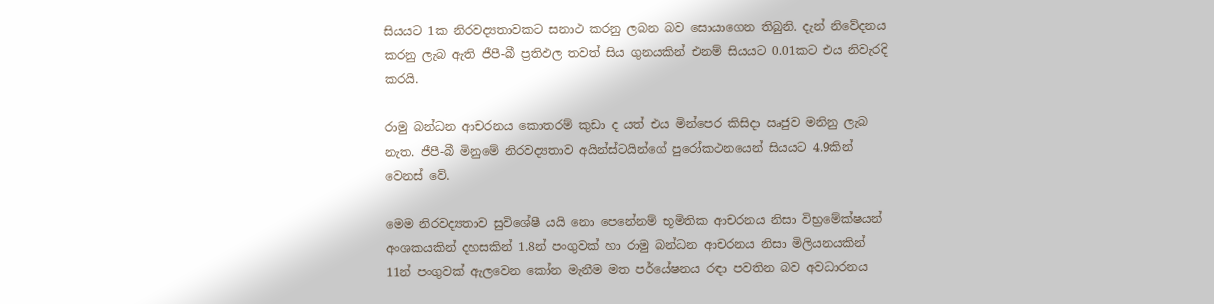සියයට 1ක නිරවද්‍යතාවකට සනාථ කරනු ලබන බව සොයාගෙන තිබුනි. දැන් නිවේදනය කරනු ලැබ ඇති ජීපී-බී ප්‍රතිඵල තවත් සිය ගුනයකින් එනම් සියයට 0.01කට එය නිවැරදි කරයි.

රාමු බන්ධන ආචරනය කොතරම් කුඩා ද යත් එය මින්පෙර කිසිදා ඍජුව මනිනු ලැබ නැත. ජීපී-බී මිනුමේ නිරවද්‍යතාව අයින්ස්ටයින්ගේ පුරෝකථනයෙන් සියයට 4.9කින් වෙනස් වේ.

මෙම නිරවද්‍යතාව සුවිශේෂී යයි නො පෙනේනම් භූමිතික ආචරනය නිසා විභ්‍රමේක්ෂයන් අංශකයකින් දහසකින් 1.8න් පංගුවක් හා රාමු බන්ධන ආචරනය නිසා මිලියනයකින් 11න් පංගුවක් ඇලවෙන කෝන මැනීම මත පර්යේෂනය රඳා පවතින බව අවධාරනය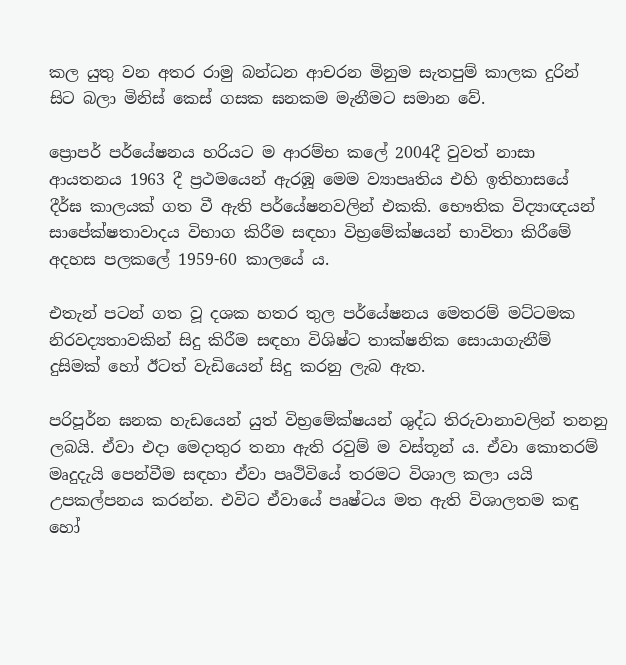කල යුතු වන අතර රාමු බන්ධන ආචරන මිනුම සැතපුම් කාලක දුරින් සිට බලා මිනිස් කෙස් ගසක ඝනකම මැනීමට සමාන වේ.

ප්‍රොපර් පර්යේෂනය හරියට ම ආරම්භ කලේ 2004දී වුවත් නාසා ආයතනය 1963 දී ප්‍රථමයෙන් ඇරඹූ මෙම ව්‍යාපෘතිය එහි ඉතිහාසයේ දීර්ඝ කාලයක් ගත වී ඇති පර්යේෂනවලින් එකකි. භෞතික විද්‍යාඥයන් සාපේක්ෂතාවාදය විභාග කිරීම සඳහා විභ්‍රමේක්ෂයන් භාවිතා කිරීමේ අදහස පලකලේ 1959-60 කාලයේ ය.

එතැන් පටන් ගත වූ දශක හතර තුල පර්යේෂනය මෙතරම් මට්ටමක නිරවද්‍යතාවකින් සිදු කිරීම සඳහා විශිෂ්ට තාක්ෂනික සොයාගැනීම් දුසිමක් හෝ ඊටත් වැඩියෙන් සිදු කරනු ලැබ ඇත.

පරිපූර්න ඝනක හැඩයෙන් යුත් විභ්‍රමේක්ෂයන් ශුද්ධ තිරුවානාවලින් තනනු ලබයි. ඒවා එදා මෙදාතුර තනා ඇති රවුම් ම වස්තූන් ය. ඒවා කොතරම් මෘදුදැයි පෙන්වීම සඳහා ඒවා පෘථිවියේ තරමට විශාල කලා යයි උපකල්පනය කරන්න. එවිට ඒවායේ පෘෂ්ටය මත ඇති විශාලතම කඳු හෝ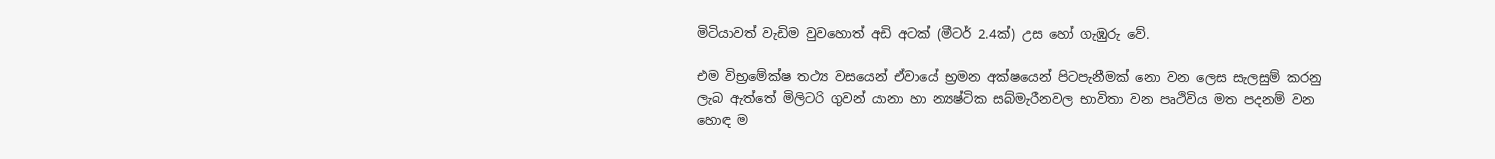මිටියාවත් වැඩිම වුවහොත් අඩි අටක් (මීටර් 2.4ක්) උස හෝ ගැඹුරු වේ.

එම විභ්‍රමේක්ෂ තථ්‍ය වසයෙන් ඒවායේ භ්‍රමන අක්ෂයෙන් පිටපැනීමක් නො වන ලෙස සැලසුම් කරනු ලැබ ඇත්තේ මිලිටරි ගුවන් යානා හා න්‍යෂ්ටික සබ්මැරීනවල භාවිතා වන පෘථිවිය මත පදනම් වන හොඳ ම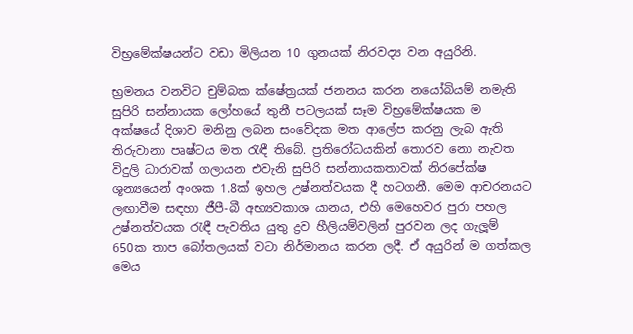විභ්‍රමේක්ෂයන්ට වඩා මිලියන 10 ගුනයක් නිරවද්‍ය වන අයුරිනි.

භ්‍රමනය වනවිට චුම්බක ක්ෂේත්‍රයක් ජනනය කරන නයෝබියම් නමැති සුපිරි සන්නායක ලෝහයේ තුනී පටලයක් සෑම විභ්‍රමේක්ෂයක ම අක්ෂයේ දිශාව මනිනු ලබන සංවේදක මත ආලේප කරනු ලැබ ඇති තිරුවානා පෘෂ්ටය මත රැඳී තිබේ. ප්‍රතිරෝධයකින් තොරව නො නැවත විදුලි ධාරාවක් ගලායන එවැනි සුපිරි සන්නායකතාවක් නිරපේක්ෂ ශූන්‍යයෙන් අංශක 1.8ක් ඉහල උෂ්නත්වයක දී හටගනී. මෙම ආචරනයට ලඟාවීම සඳහා ජීපී-බී අභ්‍යවකාශ යානය, එහි මෙහෙවර පුරා පහල උෂ්නත්වයක රැඳී පැවතිය යුතු ද්‍රව හීලියම්වලින් පුරවන ලද ගැලූම් 650ක තාප බෝතලයක් වටා නිර්මානය කරන ලදී. ඒ අයුරින් ම ගත්කල මෙය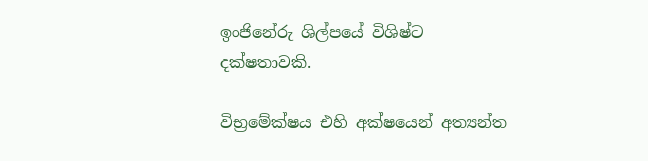ඉංජිනේරු ශිල්පයේ විශිෂ්ට දක්ෂතාවකි.

විභ්‍රමේක්ෂය එහි අක්ෂයෙන් අත්‍යන්ත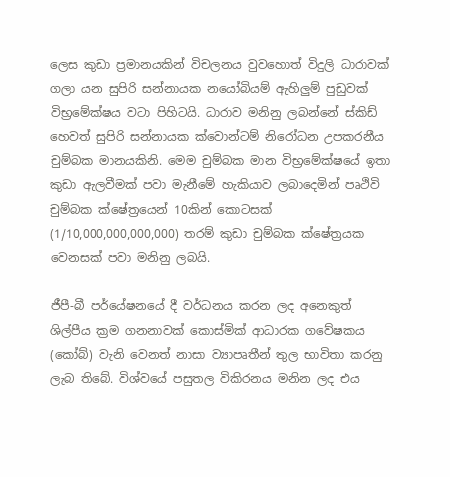ලෙස කුඩා ප්‍රමානයකින් විචලනය වුවහොත් විදුලි ධාරාවක් ගලා යන සුපිරි සන්නායක නයෝබියම් ඇහිලුම් පුඩුවක් විභ්‍රමේක්ෂය වටා පිහිටයි. ධාරාව මනිනු ලබන්නේ ස්කිඩ් හෙවත් සුපිරි සන්නායක ක්වොන්ටම් නිරෝධන උපකරනීය චුම්බක මානයකිනි. මෙම චුම්බක මාන විභ්‍රමේක්ෂයේ ඉතා කුඩා ඇලවීමක් පවා මැනීමේ හැකියාව ලබාදෙමින් පෘථිවි චුම්බක ක්ෂේත්‍රයෙන් 10කින් කොටසක් (1/10,000,000,000,000) තරම් කුඩා චුම්බක ක්ෂේත්‍රයක වෙනසක් පවා මනිනු ලබයි.

ජීපී-බී පර්යේෂනයේ දී වර්ධනය කරන ලද අනෙකුත් ශිල්පීය ක්‍රම ගනනාවක් කොස්මික් ආධාරක ගවේෂකය (කෝබ්) වැනි වෙනත් නාසා ව්‍යාපෘතීන් තුල භාවිතා කරනු ලැබ තිබේ. විශ්වයේ පසුතල විකිරනය මනින ලද එය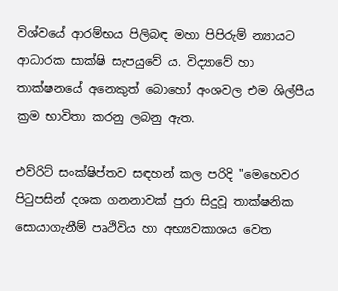විශ්වයේ ආරම්භය පිලිබඳ මහා පිපිරුම් න්‍යායට ආධාරක සාක්ෂි සැපයුවේ ය. විද්‍යාවේ හා තාක්ෂනයේ අනෙකුත් බොහෝ අංශවල එම ශිල්පීය ක්‍රම භාවිතා කරනු ලබනු ඇත.

එව්රිට් සංක්ෂිප්තව සඳහන් කල පරිදි "මෙහෙවර පිටුපසින් දශක ගනනාවක් පුරා සිදුවූ තාක්ෂනික සොයාගැනීම් පෘථිවිය හා අභ්‍යවකාශය වෙත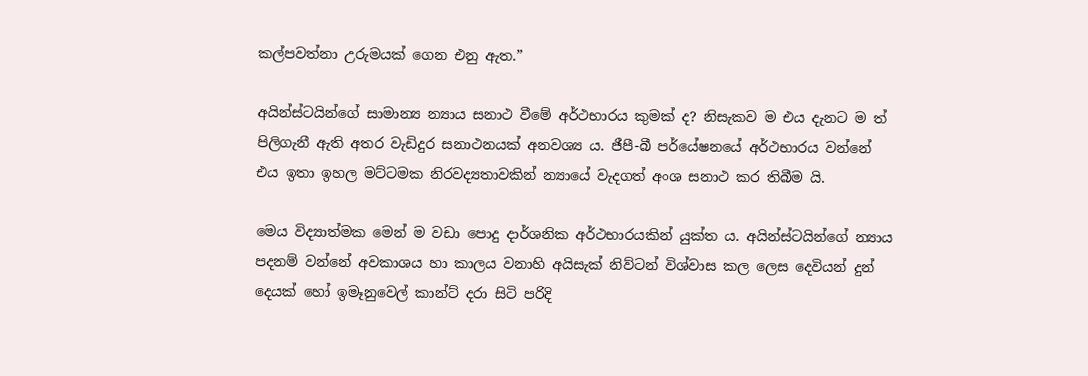කල්පවත්නා උරුමයක් ගෙන එනු ඇත.”

අයින්ස්ටයින්ගේ සාමාන්‍ය න්‍යාය සනාථ වීමේ අර්ථභාරය කුමක් ද? නිසැකව ම එය දැනට ම ත් පිලිගැනී ඇති අතර වැඩිදුර සනාථනයක් අනවශ්‍ය ය. ජීපී-බී පර්යේෂනයේ අර්ථභාරය වන්නේ එය ඉතා ඉහල මට්ටමක නිරවද්‍යතාවකින් න්‍යායේ වැදගත් අංශ සනාථ කර තිබීම යි.

මෙය විද්‍යාත්මක මෙන් ම වඩා පොදු දාර්ශනික අර්ථභාරයකින් යුක්ත ය. අයින්ස්ටයින්ගේ න්‍යාය පදනම් වන්නේ අවකාශය හා කාලය වනාහි අයිසැක් නිව්ටන් විශ්වාස කල ලෙස දෙවියන් දුන් දෙයක් හෝ ඉමෑනුවෙල් කාන්ට් දරා සිටි පරිදි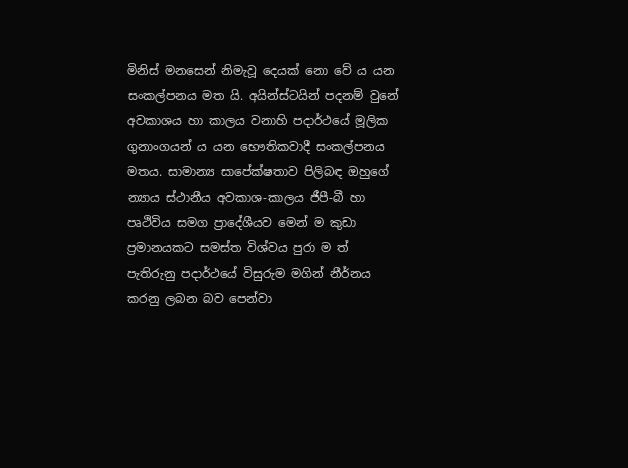මිනිස් මනසෙන් නිමැවූ දෙයක් නො වේ ය යන සංකල්පනය මත යි. අයින්ස්ටයින් පදනම් වුනේ අවකාශය හා කාලය වනාහි පදාර්ථයේ මූලික ගුනාංගයන් ය යන භෞතිකවාදී සංකල්පනය මතය. සාමාන්‍ය සාපේක්ෂතාව පිලිබඳ ඔහුගේ න්‍යාය ස්ථානීය අවකාශ-කාලය ජීපී-බී හා පෘථිවිය සමග ප්‍රාදේශීයව මෙන් ම කුඩා ප්‍රමානයකට සමස්ත විශ්වය පුරා ම ත් පැතිරුනු පදාර්ථයේ විසුරුම මගින් නීර්නය කරනු ලබන බව පෙන්වා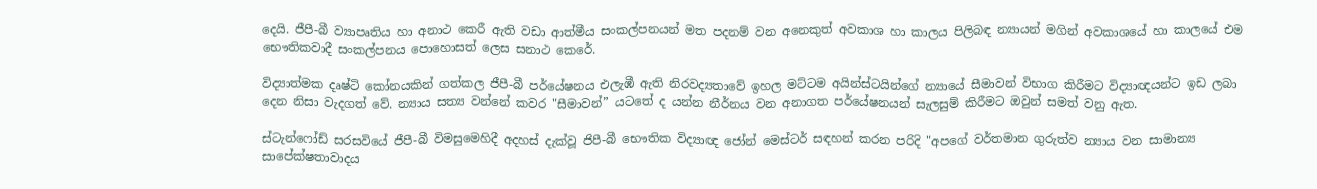දෙයි. ජීපී-බී ව්‍යාපෘතිය හා අනාථ කෙරී ඇති වඩා ආත්මීය සංකල්පනයන් මත පදනම් වන අනෙකුත් අවකාශ හා කාලය පිලිබඳ න්‍යායන් මගින් අවකාශයේ හා කාලයේ එම භෞතිකවාදී සංකල්පනය පොහොසත් ලෙස සනාථ කෙරේ.

විද්‍යාත්මක දෘෂ්ටි කෝනයකින් ගත්කල ජීපී-බී පර්යේෂනය එලැඹී ඇති නිරවද්‍යතාවේ ඉහල මට්ටම අයින්ස්ටයින්ගේ න්‍යායේ සීමාවන් විභාග කිරීමට විද්‍යාඥයන්ට ඉඩ ලබා දෙන නිසා වැදගත් වේ. න්‍යාය සත්‍ය වන්නේ කවර "සීමාවන්” යටතේ ද යන්න නීර්නය වන අනාගත පර්යේෂනයන් සැලසුම් කිරීමට ඔවුන් සමත් වනු ඇත.

ස්ටැන්ෆෝඩ් සරසවියේ ජීපී-බී විමසුමෙහිදී අදහස් දැක්වූ ජිපී-බී භෞතික විද්‍යාඥ ජෝන් මෙස්ටර් සඳහන් කරන පරිදි "අපගේ වර්තමාන ගුරුත්ව න්‍යාය වන සාමාන්‍ය සාපේක්ෂතාවාදය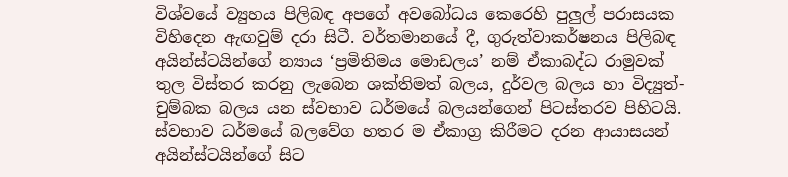විශ්වයේ ව්‍යුහය පිලිබඳ අපගේ අවබෝධය කෙරෙහි පුලුල් පරාසයක විහිදෙන ඇඟවුම් දරා සිටී. වර්තමානයේ දී, ගුරුත්වාකර්ෂනය පිලිබඳ අයින්ස්ටයින්ගේ න්‍යාය ‘ප්‍රමිතිමය මොඩලය’ නම් ඒකාබද්ධ රාමුවක් තුල විස්තර කරනු ලැබෙන ශක්තිමත් බලය, දුර්වල බලය හා විද්‍යුත්-චුම්බක බලය යන ස්වභාව ධර්මයේ බලයන්ගෙන් පිටස්තරව පිහිටයි. ස්වභාව ධර්මයේ බලවේග හතර ම ඒකාග්‍ර කිරීමට දරන ආයාසයන් අයින්ස්ටයින්ගේ සිට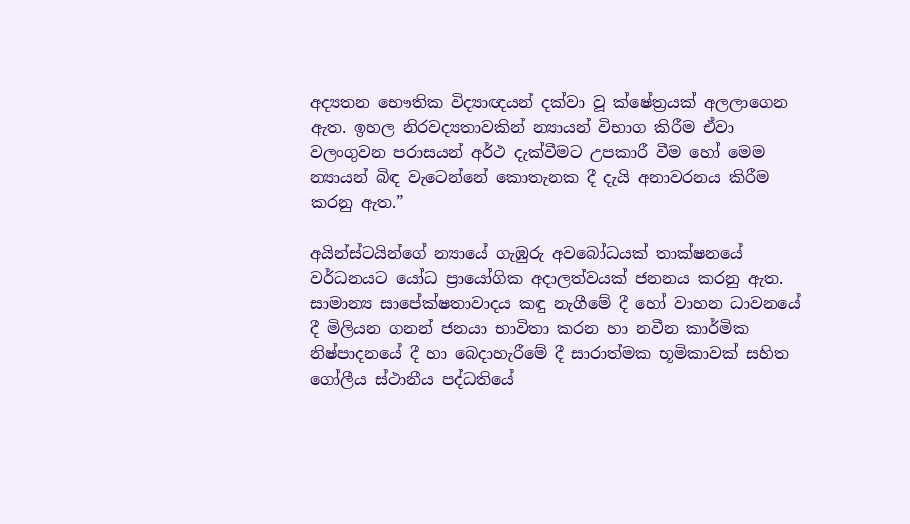අද්‍යතන භෞතික විද්‍යාඥයන් දක්වා වූ ක්ෂේත්‍රයක් අලලාගෙන ඇත. ඉහල නිරවද්‍යතාවකින් න්‍යායන් විභාග කිරීම ඒවා වලංගුවන පරාසයන් අර්ථ දැක්වීමට උපකාරී වීම හෝ මෙම න්‍යායන් බිඳ වැටෙන්නේ කොතැනක දී දැයි අනාවරනය කිරීම කරනු ඇත.”

අයින්ස්ටයින්ගේ න්‍යායේ ගැඹුරු අවබෝධයක් තාක්ෂනයේ වර්ධනයට යෝධ ප්‍රායෝගික අදාලත්වයක් ජනනය කරනු ඇත. සාමාන්‍ය සාපේක්ෂතාවාදය කඳු නැගීමේ දී හෝ වාහන ධාවනයේ දී මිලියන ගනන් ජනයා භාවිතා කරන හා නවීන කාර්මික නිෂ්පාදනයේ දී හා බෙදාහැරීමේ දී සාරාත්මක භූමිකාවක් සහිත ගෝලීය ස්ථානීය පද්ධතියේ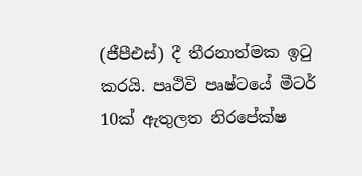(ජීපීඑස්) දී තීරනාත්මක ඉටු කරයි. පෘථිවි පෘෂ්ටයේ මීටර් 10ක් ඇතුලත නිරපේක්ෂ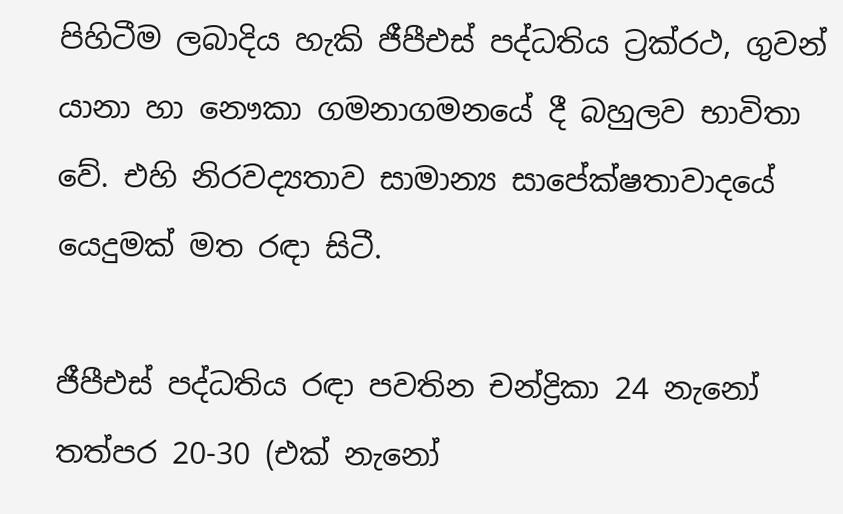පිහිටීම ලබාදිය හැකි ජීපීඑස් පද්ධතිය ට්‍රක්රථ, ගුවන් යානා හා නෞකා ගමනාගමනයේ දී බහුලව භාවිතා වේ. එහි නිරවද්‍යතාව සාමාන්‍ය සාපේක්ෂතාවාදයේ යෙදුමක් මත රඳා සිටී.

ජීපීඑස් පද්ධතිය රඳා පවතින චන්ද්‍රිකා 24 නැනෝ තත්පර 20-30 (එක් නැනෝ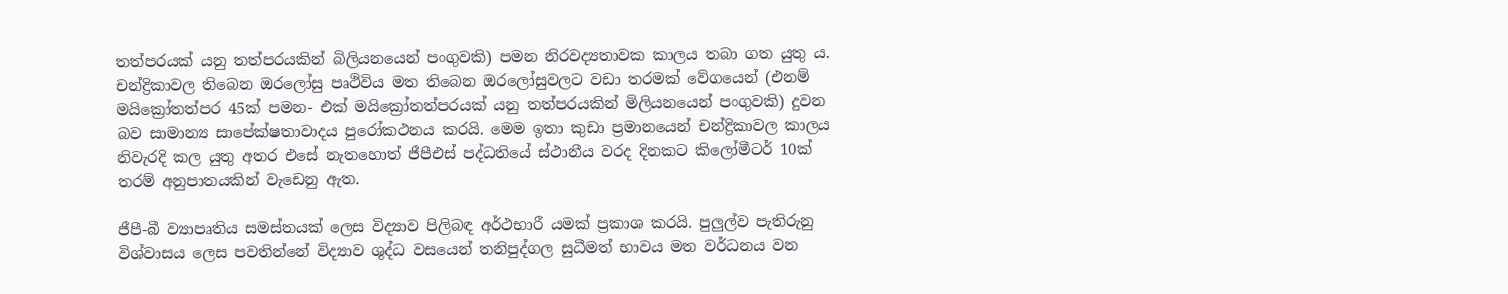තත්පරයක් යනු තත්පරයකින් බිලියනයෙන් පංගුවකි) පමන නිරවද්‍යතාවක කාලය තබා ගත යුතු ය. චන්ද්‍රිකාවල තිබෙන ඔරලෝසු පෘථිවිය මත තිබෙන ඔරලෝසුවලට වඩා තරමක් වේගයෙන් (එනම් මයික්‍රෝතත්පර 45ක් පමන- එක් මයික්‍රෝතත්පරයක් යනු තත්පරයකින් මිලියනයෙන් පංගුවකි) දුවන බව සාමාන්‍ය සාපේක්ෂතාවාදය පුරෝකථනය කරයි. මෙම ඉතා කුඩා ප්‍රමානයෙන් චන්ද්‍රිකාවල කාලය නිවැරදි කල යුතු අතර එසේ නැතහොත් ජීපීඑස් පද්ධතියේ ස්ථානීය වරද දිනකට කිලෝමීටර් 10ක් තරම් අනුපාතයකින් වැඩෙනු ඇත.

ජීපී-බී ව්‍යාපෘතිය සමස්තයක් ලෙස විද්‍යාව පිලිබඳ අර්ථභාරී යමක් ප්‍රකාශ කරයි. පුලුල්ව පැතිරුනු විශ්වාසය ලෙස පවතින්නේ විද්‍යාව ශුද්ධ වසයෙන් තනිපුද්ගල සුධීමත් භාවය මත වර්ධනය වන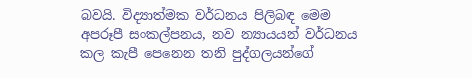බවයි. විද්‍යාත්මක වර්ධනය පිලිබඳ මෙම අපරූපී සංකල්පනය, නව න්‍යායයන් වර්ධනය කල කැපී පෙනෙන තනි පුද්ගලයන්ගේ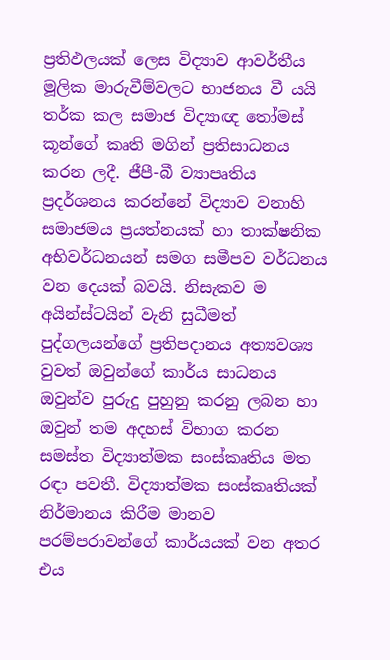ප්‍රතිඵලයක් ලෙස විද්‍යාව ආවර්තීය මූලික මාරුවීම්වලට භාජනය වී යයි තර්ක කල සමාජ විද්‍යාඥ තෝමස් කූන්ගේ කෘති මගින් ප්‍රතිසාධනය කරන ලදී. ජීපී-බී ව්‍යාපෘතිය ප්‍රදර්ශනය කරන්නේ විද්‍යාව වනාහි සමාජමය ප්‍රයත්නයක් හා තාක්ෂනික අභිවර්ධනයන් සමග සමීපව වර්ධනය වන දෙයක් බවයි. නිසැකව ම අයින්ස්ටයින් වැනි සුධීමත් පුද්ගලයන්ගේ ප්‍රතිපදානය අත්‍යවශ්‍ය වුවත් ඔවුන්ගේ කාර්ය සාධනය ඔවුන්ව පුරුදු පුහුනු කරනු ලබන හා ඔවුන් තම අදහස් විභාග කරන සමස්ත විද්‍යාත්මක සංස්කෘතිය මත රඳා පවතී. විද්‍යාත්මක සංස්කෘතියක් නිර්මානය කිරීම මානව පරම්පරාවන්ගේ කාර්යයක් වන අතර එය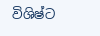විශිෂ්ට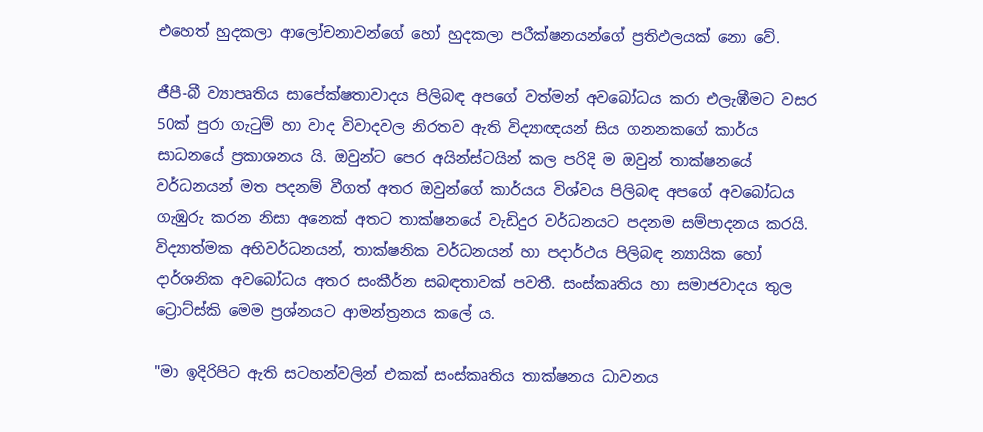එහෙත් හුදකලා ආලෝචනාවන්ගේ හෝ හුදකලා පරීක්ෂනයන්ගේ ප්‍රතිඵලයක් නො වේ.

ජීපී-බී ව්‍යාපෘතිය සාපේක්ෂතාවාදය පිලිබඳ අපගේ වත්මන් අවබෝධය කරා එලැඹීමට වසර 50ක් පුරා ගැටුම් හා වාද විවාදවල නිරතව ඇති විද්‍යාඥයන් සිය ගනනකගේ කාර්ය සාධනයේ ප්‍රකාශනය යි. ඔවුන්ට පෙර අයින්ස්ටයින් කල පරිදි ම ඔවුන් තාක්ෂනයේ වර්ධනයන් මත පදනම් වීගත් අතර ඔවුන්ගේ කාර්යය විශ්වය පිලිබඳ අපගේ අවබෝධය ගැඹුරු කරන නිසා අනෙක් අතට තාක්ෂනයේ වැඩිදුර වර්ධනයට පදනම සම්පාදනය කරයි. විද්‍යාත්මක අභිවර්ධනයන්, තාක්ෂනික වර්ධනයන් හා පදාර්ථය පිලිබඳ න්‍යායික හෝ දාර්ශනික අවබෝධය අතර සංකීර්න සබඳතාවක් පවතී. සංස්කෘතිය හා සමාජවාදය තුල ට්‍රොට්ස්කි මෙම ප්‍රශ්නයට ආමන්ත්‍රනය කලේ ය.

"මා ඉදිරිපිට ඇති සටහන්වලින් එකක් සංස්කෘතිය තාක්ෂනය ධාවනය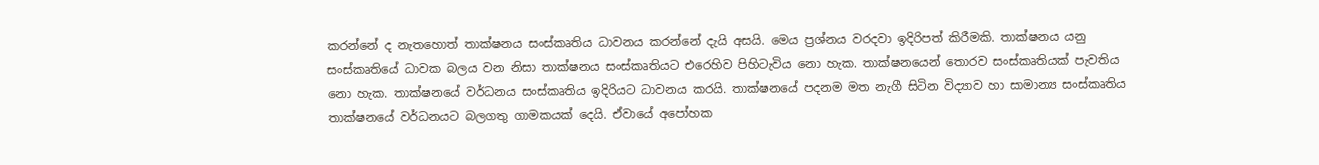කරන්නේ ද නැතහොත් තාක්ෂනය සංස්කෘතිය ධාවනය කරන්නේ දැයි අසයි. මෙය ප්‍රශ්නය වරදවා ඉදිරිපත් කිරීමකි. තාක්ෂනය යනු සංස්කෘතියේ ධාවක බලය වන නිසා තාක්ෂනය සංස්කෘතියට එරෙහිව පිහිටැවිය නො හැක. තාක්ෂනයෙන් තොරව සංස්කෘතියක් පැවතිය නො හැක. තාක්ෂනයේ වර්ධනය සංස්කෘතිය ඉදිරියට ධාවනය කරයි. තාක්ෂනයේ පදනම මත නැගී සිටින විද්‍යාව හා සාමාන්‍ය සංස්කෘතිය තාක්ෂනයේ වර්ධනයට බලගතු ගාමකයක් දෙයි. ඒවායේ අපෝහක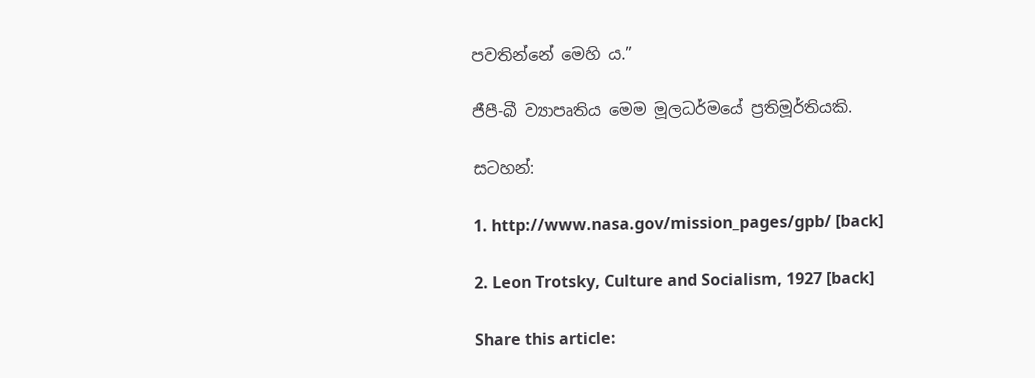පවතින්නේ මෙහි ය.”

ජීපී-බී ව්‍යාපෘතිය මෙම මූලධර්මයේ ප්‍රතිමූර්තියකි.

සටහන්:

1. http://www.nasa.gov/mission_pages/gpb/ [back]

2. Leon Trotsky, Culture and Socialism, 1927 [back]

Share this article: